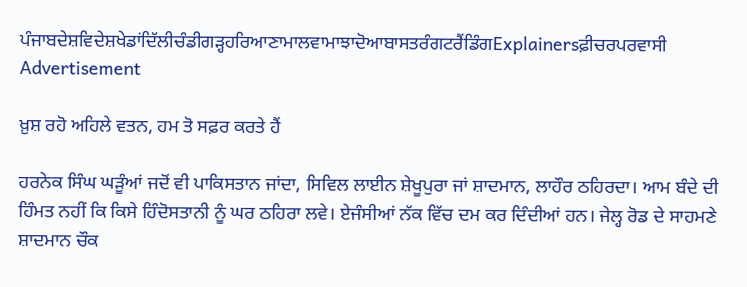ਪੰਜਾਬਦੇਸ਼ਵਿਦੇਸ਼ਖੇਡਾਂਦਿੱਲੀਚੰਡੀਗੜ੍ਹਹਰਿਆਣਾਮਾਲਵਾਮਾਝਾਦੋਆਬਾਸਤਰੰਗਟਰੈਂਡਿੰਗExplainersਫ਼ੀਚਰਪਰਵਾਸੀ
Advertisement

ਖ਼ੁਸ਼ ਰਹੋ ਅਹਿਲੇ ਵਤਨ, ਹਮ ਤੋ ਸਫ਼ਰ ਕਰਤੇ ਹੈਂ

ਹਰਨੇਕ ਸਿੰਘ ਘੜੂੰਆਂ ਜਦੋਂ ਵੀ ਪਾਕਿਸਤਾਨ ਜਾਂਦਾ, ਸਿਵਿਲ ਲਾਈਨ ਸ਼ੇਖੂਪੁਰਾ ਜਾਂ ਸ਼ਾਦਮਾਨ, ਲਾਹੌਰ ਠਹਿਰਦਾ। ਆਮ ਬੰਦੇ ਦੀ ਹਿੰਮਤ ਨਹੀਂ ਕਿ ਕਿਸੇ ਹਿੰਦੋਸਤਾਨੀ ਨੂੰ ਘਰ ਠਹਿਰਾ ਲਵੇ। ਏਜੰਸੀਆਂ ਨੱਕ ਵਿੱਚ ਦਮ ਕਰ ਦਿੰਦੀਆਂ ਹਨ। ਜੇਲ੍ਹ ਰੋਡ ਦੇ ਸਾਹਮਣੇ ਸ਼ਾਦਮਾਨ ਚੌਕ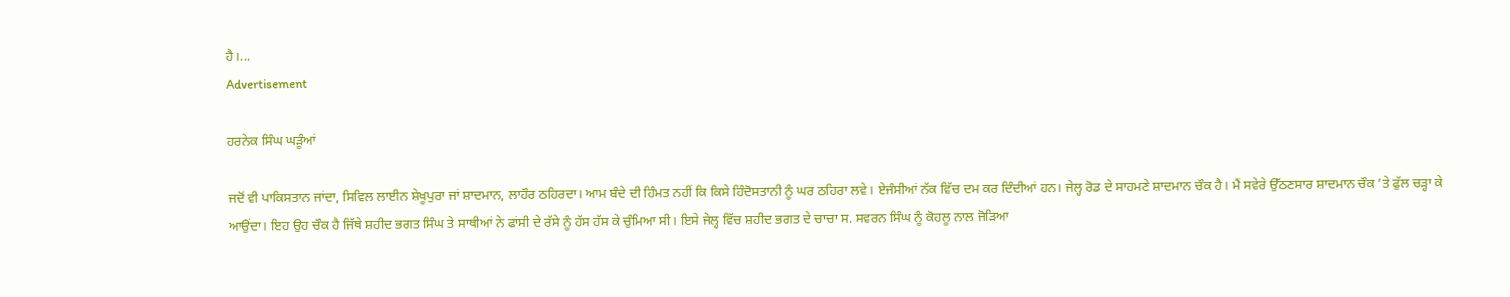ਹੈ।...
Advertisement

ਹਰਨੇਕ ਸਿੰਘ ਘੜੂੰਆਂ

ਜਦੋਂ ਵੀ ਪਾਕਿਸਤਾਨ ਜਾਂਦਾ, ਸਿਵਿਲ ਲਾਈਨ ਸ਼ੇਖੂਪੁਰਾ ਜਾਂ ਸ਼ਾਦਮਾਨ, ਲਾਹੌਰ ਠਹਿਰਦਾ। ਆਮ ਬੰਦੇ ਦੀ ਹਿੰਮਤ ਨਹੀਂ ਕਿ ਕਿਸੇ ਹਿੰਦੋਸਤਾਨੀ ਨੂੰ ਘਰ ਠਹਿਰਾ ਲਵੇ। ਏਜੰਸੀਆਂ ਨੱਕ ਵਿੱਚ ਦਮ ਕਰ ਦਿੰਦੀਆਂ ਹਨ। ਜੇਲ੍ਹ ਰੋਡ ਦੇ ਸਾਹਮਣੇ ਸ਼ਾਦਮਾਨ ਚੌਕ ਹੈ। ਮੈਂ ਸਵੇਰੇ ਉੱਠਣਸਾਰ ਸ਼ਾਦਮਾਨ ਚੌਕ ’ਤੇ ਫੁੱਲ ਚੜ੍ਹਾ ਕੇ ਆਉਂਦਾ। ਇਹ ਉਹ ਚੌਕ ਹੈ ਜਿੱਥੇ ਸ਼ਹੀਦ ਭਗਤ ਸਿੰਘ ਤੇ ਸਾਥੀਆਂ ਨੇ ਫਾਂਸੀ ਦੇ ਰੱਸੇ ਨੂੰ ਹੱਸ ਹੱਸ ਕੇ ਚੁੰਮਿਆ ਸੀ। ਇਸੇ ਜੇਲ੍ਹ ਵਿੱਚ ਸ਼ਹੀਦ ਭਗਤ ਦੇ ਚਾਚਾ ਸ. ਸਵਰਨ ਸਿੰਘ ਨੂੰ ਕੋਹਲੂ ਨਾਲ ਜੋੜਿਆ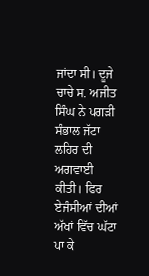ਜਾਂਦਾ ਸੀ। ਦੂਜੇ ਚਾਚੇ ਸ. ਅਜੀਤ ਸਿੰਘ ਨੇ ਪਗੜੀ ਸੰਭਾਲ ਜੱਟਾ ਲਹਿਰ ਦੀ ਅਗਵਾਈ ਕੀਤੀ। ਫਿਰ ਏਜੰਸੀਆਂ ਦੀਆਂ ਅੱਖਾਂ ਵਿੱਚ ਘੱਟਾ ਪਾ ਕੇ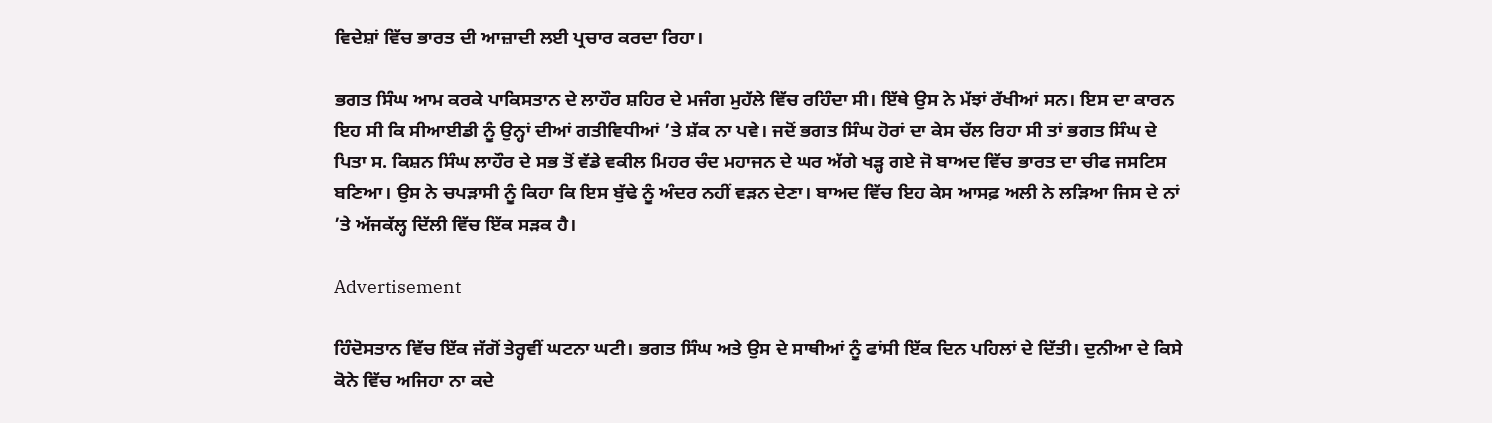ਵਿਦੇਸ਼ਾਂ ਵਿੱਚ ਭਾਰਤ ਦੀ ਆਜ਼ਾਦੀ ਲਈ ਪ੍ਰਚਾਰ ਕਰਦਾ ਰਿਹਾ।

ਭਗਤ ਸਿੰਘ ਆਮ ਕਰਕੇ ਪਾਕਿਸਤਾਨ ਦੇ ਲਾਹੌਰ ਸ਼ਹਿਰ ਦੇ ਮਜੰਗ ਮੁਹੱਲੇ ਵਿੱਚ ਰਹਿੰਦਾ ਸੀ। ਇੱਥੇ ਉਸ ਨੇ ਮੱਝਾਂ ਰੱਖੀਆਂ ਸਨ। ਇਸ ਦਾ ਕਾਰਨ ਇਹ ਸੀ ਕਿ ਸੀਆਈਡੀ ਨੂੰ ਉਨ੍ਹਾਂ ਦੀਆਂ ਗਤੀਵਿਧੀਆਂ ’ਤੇ ਸ਼ੱਕ ਨਾ ਪਵੇ। ਜਦੋਂ ਭਗਤ ਸਿੰਘ ਹੋਰਾਂ ਦਾ ਕੇਸ ਚੱਲ ਰਿਹਾ ਸੀ ਤਾਂ ਭਗਤ ਸਿੰਘ ਦੇ ਪਿਤਾ ਸ. ਕਿਸ਼ਨ ਸਿੰਘ ਲਾਹੌਰ ਦੇ ਸਭ ਤੋਂ ਵੱਡੇ ਵਕੀਲ ਮਿਹਰ ਚੰਦ ਮਹਾਜਨ ਦੇ ਘਰ ਅੱਗੇ ਖੜ੍ਹ ਗਏ ਜੋ ਬਾਅਦ ਵਿੱਚ ਭਾਰਤ ਦਾ ਚੀਫ ਜਸਟਿਸ ਬਣਿਆ। ਉਸ ਨੇ ਚਪੜਾਸੀ ਨੂੰ ਕਿਹਾ ਕਿ ਇਸ ਬੁੱਢੇ ਨੂੰ ਅੰਦਰ ਨਹੀਂ ਵੜਨ ਦੇਣਾ। ਬਾਅਦ ਵਿੱਚ ਇਹ ਕੇਸ ਆਸਫ਼ ਅਲੀ ਨੇ ਲੜਿਆ ਜਿਸ ਦੇ ਨਾਂ ’ਤੇ ਅੱਜਕੱਲ੍ਹ ਦਿੱਲੀ ਵਿੱਚ ਇੱਕ ਸੜਕ ਹੈ।

Advertisement

ਹਿੰਦੋਸਤਾਨ ਵਿੱਚ ਇੱਕ ਜੱਗੋਂ ਤੇਰ੍ਹਵੀਂ ਘਟਨਾ ਘਟੀ। ਭਗਤ ਸਿੰਘ ਅਤੇ ਉਸ ਦੇ ਸਾਥੀਆਂ ਨੂੰ ਫਾਂਸੀ ਇੱਕ ਦਿਨ ਪਹਿਲਾਂ ਦੇ ਦਿੱਤੀ। ਦੁਨੀਆ ਦੇ ਕਿਸੇ ਕੋਨੇ ਵਿੱਚ ਅਜਿਹਾ ਨਾ ਕਦੇ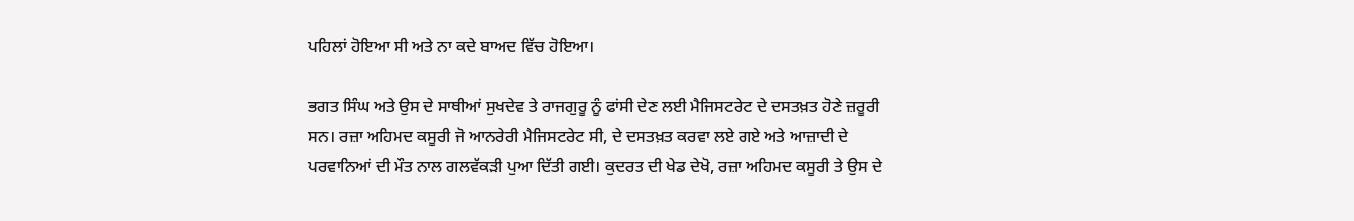ਪਹਿਲਾਂ ਹੋਇਆ ਸੀ ਅਤੇ ਨਾ ਕਦੇ ਬਾਅਦ ਵਿੱਚ ਹੋਇਆ।

ਭਗਤ ਸਿੰਘ ਅਤੇ ਉਸ ਦੇ ਸਾਥੀਆਂ ਸੁਖਦੇਵ ਤੇ ਰਾਜਗੁਰੂ ਨੂੰ ਫਾਂਸੀ ਦੇਣ ਲਈ ਮੈਜਿਸਟਰੇਟ ਦੇ ਦਸਤਖ਼ਤ ਹੋਣੇ ਜ਼ਰੂਰੀ ਸਨ। ਰਜ਼ਾ ਅਹਿਮਦ ਕਸੂਰੀ ਜੋ ਆਨਰੇਰੀ ਮੈਜਿਸਟਰੇਟ ਸੀ, ਦੇ ਦਸਤਖ਼ਤ ਕਰਵਾ ਲਏ ਗਏ ਅਤੇ ਆਜ਼ਾਦੀ ਦੇ ਪਰਵਾਨਿਆਂ ਦੀ ਮੌਤ ਨਾਲ ਗਲਵੱਕੜੀ ਪੁਆ ਦਿੱਤੀ ਗਈ। ਕੁਦਰਤ ਦੀ ਖੇਡ ਦੇਖੋ, ਰਜ਼ਾ ਅਹਿਮਦ ਕਸੂਰੀ ਤੇ ਉਸ ਦੇ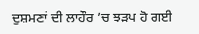ਦੁਸ਼ਮਣਾਂ ਦੀ ਲਾਹੌਰ ’ਚ ਝੜਪ ਹੋ ਗਈ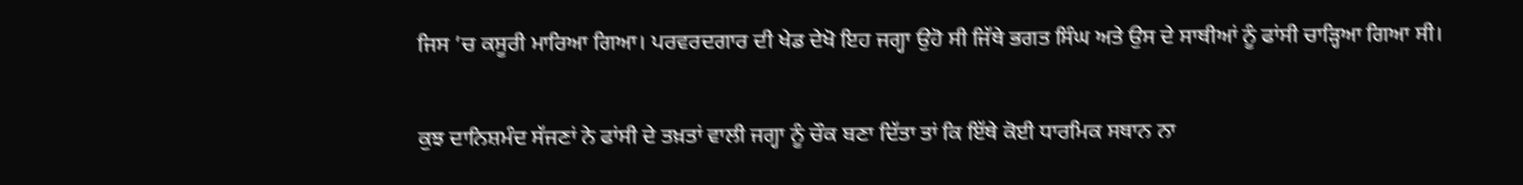ਜਿਸ ’ਚ ਕਸੂਰੀ ਮਾਰਿਆ ਗਿਆ। ਪਰਵਰਦਗਾਰ ਦੀ ਖੇਡ ਦੇਖੋ ਇਹ ਜਗ੍ਹਾ ਉਹੋ ਸੀ ਜਿੱਥੇ ਭਗਤ ਸਿੰਘ ਅਤੇ ਉਸ ਦੇ ਸਾਥੀਆਂ ਨੂੰ ਫਾਂਸੀ ਚਾੜ੍ਹਿਆ ਗਿਆ ਸੀ।

ਕੁਝ ਦਾਨਿਸ਼ਮੰਦ ਸੱਜਣਾਂ ਨੇ ਫਾਂਸੀ ਦੇ ਤਖ਼ਤਾਂ ਵਾਲੀ ਜਗ੍ਹਾ ਨੂੰ ਚੌਕ ਬਣਾ ਦਿੱਤਾ ਤਾਂ ਕਿ ਇੱਥੇ ਕੋਈ ਧਾਰਮਿਕ ਸਥਾਨ ਨਾ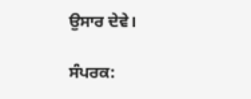ਉਸਾਰ ਦੇਵੇ।

ਸੰਪਰਕ: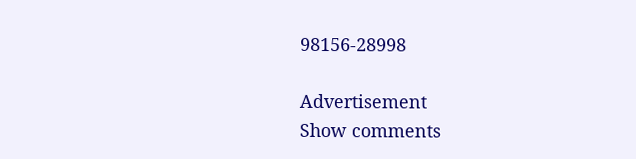98156-28998

Advertisement
Show comments